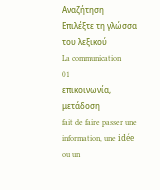Αναζήτηση
Επιλέξτε τη γλώσσα του λεξικού
La communication
01
επικοινωνία, μετάδοση
fait de faire passer une information, une idée ou un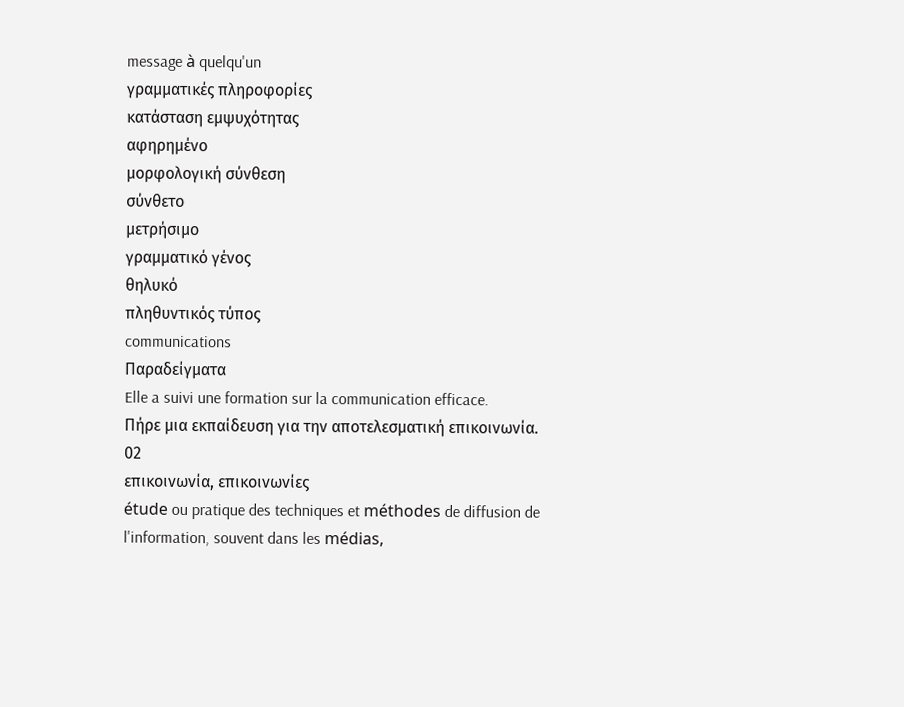message à quelqu'un
γραμματικές πληροφορίες
κατάσταση εμψυχότητας
αφηρημένο
μορφολογική σύνθεση
σύνθετο
μετρήσιμο
γραμματικό γένος
θηλυκό
πληθυντικός τύπος
communications
Παραδείγματα
Elle a suivi une formation sur la communication efficace.
Πήρε μια εκπαίδευση για την αποτελεσματική επικοινωνία.
02
επικοινωνία, επικοινωνίες
étude ou pratique des techniques et méthodes de diffusion de l'information, souvent dans les médias,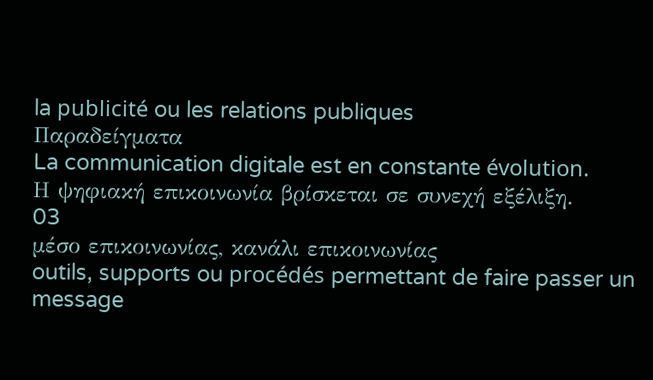la publicité ou les relations publiques
Παραδείγματα
La communication digitale est en constante évolution.
Η ψηφιακή επικοινωνία βρίσκεται σε συνεχή εξέλιξη.
03
μέσο επικοινωνίας, κανάλι επικοινωνίας
outils, supports ou procédés permettant de faire passer un message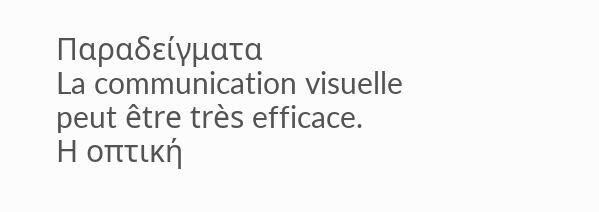Παραδείγματα
La communication visuelle peut être très efficace.
Η οπτική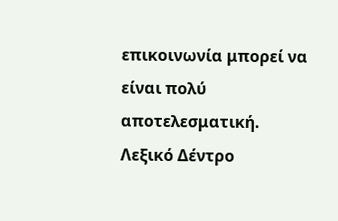επικοινωνία μπορεί να είναι πολύ αποτελεσματική.
Λεξικό Δέντρο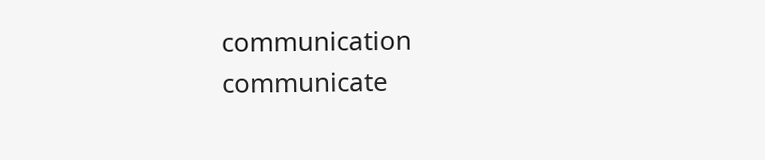communication
communicate